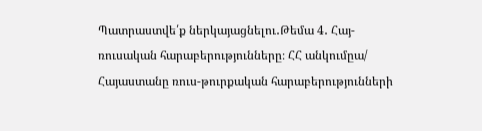Պատրաստվե՛ք ներկայացնելու․Թեմա 4․ Հայ-ռուսական հարաբերությունները։ ՀՀ անկումըա/ Հայաստանը ռուս-թուրքական հարաբերությունների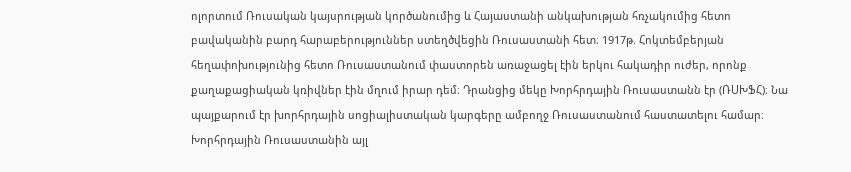ոլորտում Ռուսական կայսրության կործանումից և Հայաստանի անկախության հռչակումից հետո բավականին բարդ հարաբերություններ ստեղծվեցին Ռուսաստանի հետ։ 1917թ. Հոկտեմբերյան հեղափոխությունից հետո Ռուսաստանում փաստորեն առաջացել էին երկու հակադիր ուժեր, որոնք քաղաքացիական կռիվներ էին մղում իրար դեմ։ Դրանցից մեկը Խորհրդային Ռուսաստանն էր (ՌՍԽՖՀ)։ Նա պայքարում էր խորհրդային սոցիալիստական կարգերը ամբողջ Ռուսաստանում հաստատելու համար։ Խորհրդային Ռուսաստանին այլ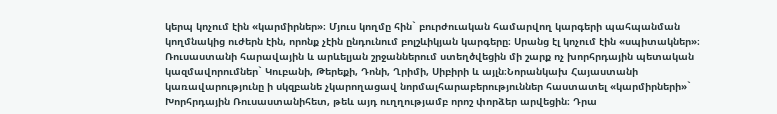կերպ կոչում էին «կարմիրներ»։ Մյուս կողմը հին` բուրժուական համարվող կարգերի պահպանման կողմնակից ուժերն էին, որոնք չէին ընդունում բոլշևիկյան կարգերը։ Սրանց էլ կոչում էին «սպիտակներ»։ Ռուսաստանի հարավային և արևելյան շրջաններում ստեղծվեցին մի շարք ոչ խորհրդային պետական կազմավորումներ` Կուբանի, Թերեքի, Դոնի, Ղրիմի, Սիբիրի և այլն։Նորանկախ Հայաստանի կառավարությունը ի սկզբանե չկարողացավ նորմալհարաբերություններ հաստատել «կարմիրների»` Խորհրդային Ռուսաստանիհետ, թեև այդ ուղղությամբ որոշ փորձեր արվեցին։ Դրա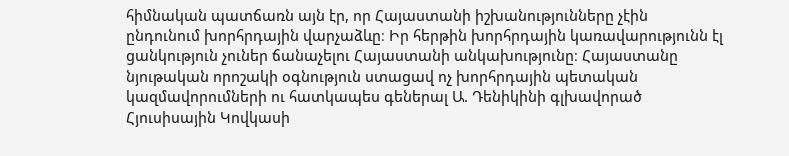հիմնական պատճառն այն էր, որ Հայաստանի իշխանությունները չէին ընդունում խորհրդային վարչաձևը։ Իր հերթին խորհրդային կառավարությունն էլ ցանկություն չուներ ճանաչելու Հայաստանի անկախությունը։ Հայաստանը նյութական որոշակի օգնություն ստացավ ոչ խորհրդային պետական կազմավորումների ու հատկապես գեներալ Ա. Դենիկինի գլխավորած Հյուսիսային Կովկասի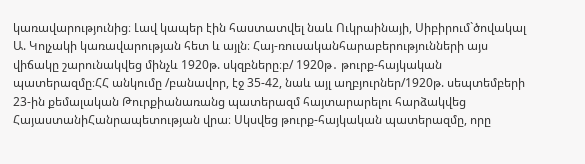կառավարությունից։ Լավ կապեր էին հաստատվել նաև Ուկրաինայի, Սիբիրում`ծովակալ Ա. Կոլչակի կառավարության հետ և այլն։ Հայ-ռուսականհարաբերությունների այս վիճակը շարունակվեց մինչև 1920թ. սկզբները։բ/ 1920թ․ թուրք-հայկական պատերազմը։ՀՀ անկումը /բանավոր, էջ 35-42, նաև այլ աղբյուրներ/1920թ. սեպտեմբերի 23-ին քեմալական Թուրքիանառանց պատերազմ հայտարարելու հարձակվեց ՀայաստանիՀանրապետության վրա։ Սկսվեց թուրք-հայկական պատերազմը, որը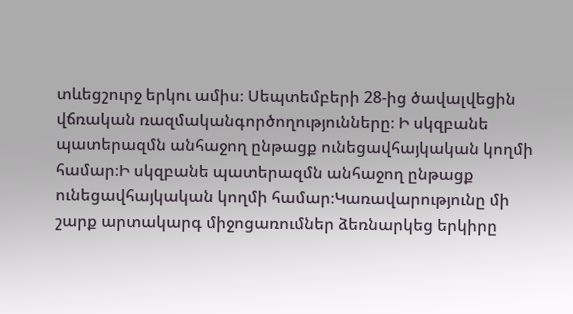տևեցշուրջ երկու ամիս։ Սեպտեմբերի 28-ից ծավալվեցին վճռական ռազմականգործողությունները։ Ի սկզբանե պատերազմն անհաջող ընթացք ունեցավհայկական կողմի համար։Ի սկզբանե պատերազմն անհաջող ընթացք ունեցավհայկական կողմի համար։Կառավարությունը մի շարք արտակարգ միջոցառումներ ձեռնարկեց երկիրը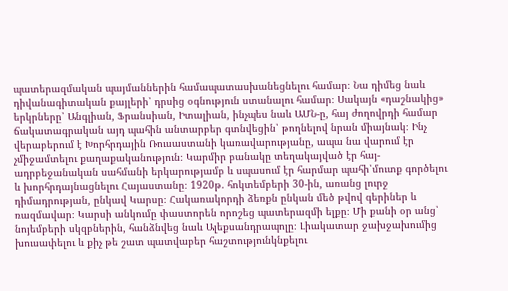պատերազմական պայմաններին համապատասխանեցնելու համար։ Նա դիմեց նաև դիվանագիտական քայլերի՝ դրսից օգնություն ստանալու համար։ Սակայն «դաշնակից» երկրները՝ Անգլիան, Ֆրանսիան, Իտալիան, ինչպես նաև ԱՄՆ-ը, հայ ժողովրդի համար ճակատագրական այդ պահին անտարբեր գտնվեցին՝ թողնելով նրան միայնակ։ Ինչ վերաբերում է Խորհրդային Ռուսաստանի կառավարությանը, ապա նա վարում էր չմիջամտելու քաղաքականություն։ Կարմիր բանակը տեղակայված էր հայ-ադրբեջանական սահմանի երկարությամբ և սպասում էր հարմար պահի՝մուտք գործելու և խորհրդայնացնելու Հայաստանը։ 1920թ. հոկտեմբերի 30-ին, առանց լուրջ դիմադրության, ընկավ Կարսը։ Հակառակորդի ձեռքն ընկան մեծ թվով գերիներ և ռազմավար։ Կարսի անկումը փաստորեն որոշեց պատերազմի ելքը։ Մի քանի օր անց՝ նոյեմբերի սկզբներին, հանձնվեց նաև Ալեքսանդրապոլը։ Լիակատար ջախջախումից խուսափելու և քիչ թե շատ պատվաբեր հաշտությունկնքելու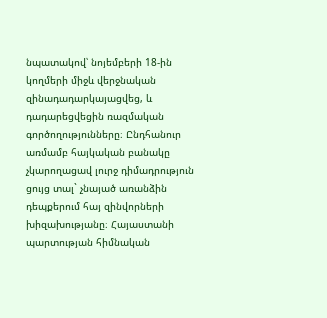նպատակով՝ նոյեմբերի 18-ին կողմերի միջև վերջնական զինադադարկայացվեց, և դադարեցվեցին ռազմական գործողությունները։ Ընդհանուր առմամբ հայկական բանակը չկարողացավ լուրջ դիմադրություն ցույց տալ` չնայած առանձին դեպքերում հայ զինվորների խիզախությանը։ Հայաստանի պարտության հիմնական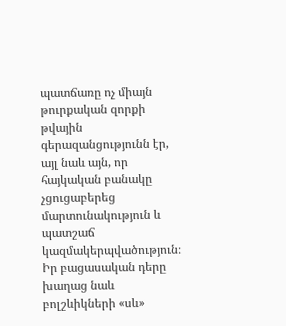պատճառը ոչ միայն թուրքական զորքի թվային գերազանցությունն էր, այլ նաև այն, որ հայկական բանակը չցուցաբերեց մարտունակություն և պատշաճ կազմակերպվածություն։ Իր բացասական դերը խաղաց նաև բոլշևիկների «սև»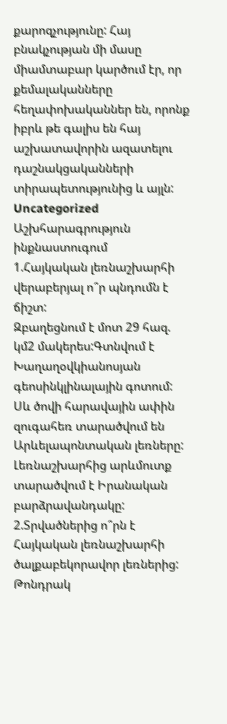քարոզչությունը: Հայ բնակչության մի մասը միամտաբար կարծում էր, որ քեմալականները հեղափոխականներ են, որոնք իբրև թե գալիս են հայ աշխատավորին ազատելու դաշնակցականների տիրապետությունից և այլն:
Uncategorized
Աշխհարագրություն ինքնաստուգում
1.Հայկական լեռնաշխարհի վերաբերյալ ո՞ր պնդումն է ճիշտ:
Զբաղեցնում է մոտ 29 հազ. կմ2 մակերես:Գտնվում է Խաղաղօվկիանոսյան գեոսինկլինալային գոտում:
Սև ծովի հարավային ափին զուգահեռ տարածվում են Արևելապոնտական լեռները:
Լեռնաշխարհից արևմուտք տարածվում է Իրանական բարձրավանդակը:
2.Տրվածներից ո՞րն է Հայկական լեռնաշխարհի ծալքաբեկորավոր լեռներից:
Թոնդրակ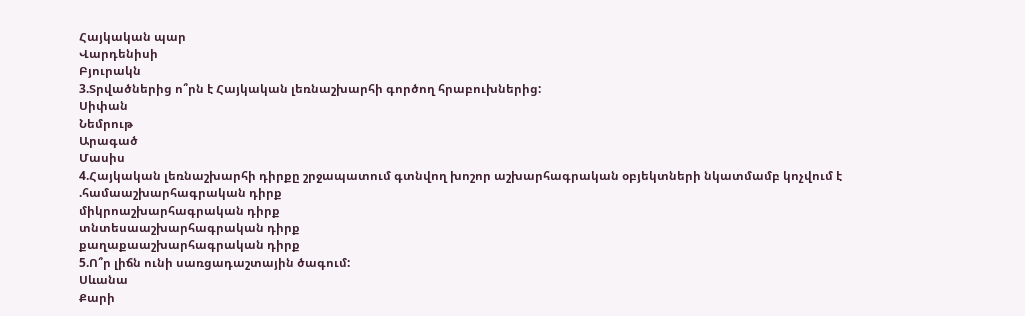Հայկական պար
Վարդենիսի
Բյուրակն
3.Տրվածներից ո՞րն է Հայկական լեռնաշխարհի գործող հրաբուխներից:
Սիփան
Նեմրութ
Արագած
Մասիս
4.Հայկական լեռնաշխարհի դիրքը շրջապատում գտնվող խոշոր աշխարհագրական օբյեկտների նկատմամբ կոչվում է
.համաաշխարհագրական դիրք
միկրոաշխարհագրական դիրք
տնտեսաաշխարհագրական դիրք
քաղաքաաշխարհագրական դիրք
5.Ո՞ր լիճն ունի սառցադաշտային ծագում:
Սևանա
Քարի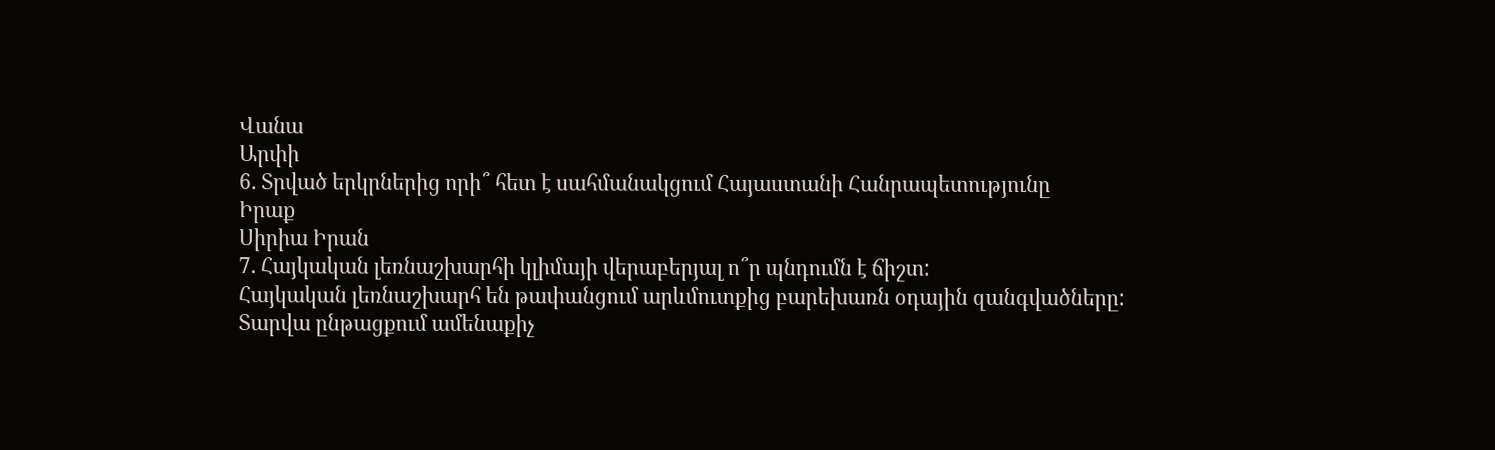Վանա
Արփի
6. Տրված երկրներից որի՞ հետ է սահմանակցում Հայաստանի Հանրապետությունը
Իրաք
Սիրիա Իրան
7. Հայկական լեռնաշխարհի կլիմայի վերաբերյալ ո՞ր պնդումն է ճիշտ:
Հայկական լեռնաշխարհ են թափանցում արևմուտքից բարեխառն օդային զանգվածները:
Տարվա ընթացքում ամենաքիչ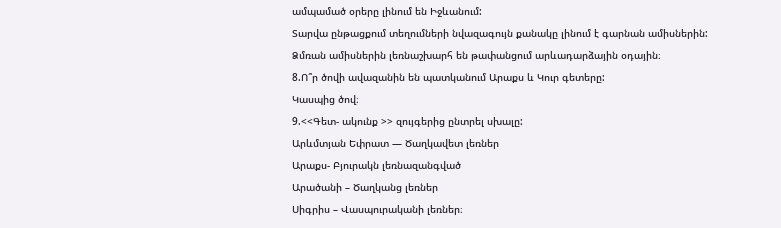ամպամած օրերը լինում են Իջևանում:
Տարվա ընթացքում տեղումների նվազագույն քանակը լինում է գարնան ամիսներին:
Ձմռան ամիսներին լեռնաշխարհ են թափանցում արևադարձային օդային։
8.Ո՞ր ծովի ավազանին են պատկանում Արաքս և Կուր գետերը:
Կասպից ծով։
9.<<Գետ- ակունք >> զույգերից ընտրել սխալը:
Արևմտյան Եփրատ — Ծաղկավետ լեռներ
Արաքս- Բյուրակն լեռնազանգված
Արածանի – Ծաղկանց լեռներ
Սիգրիս – Վասպուրականի լեռներ։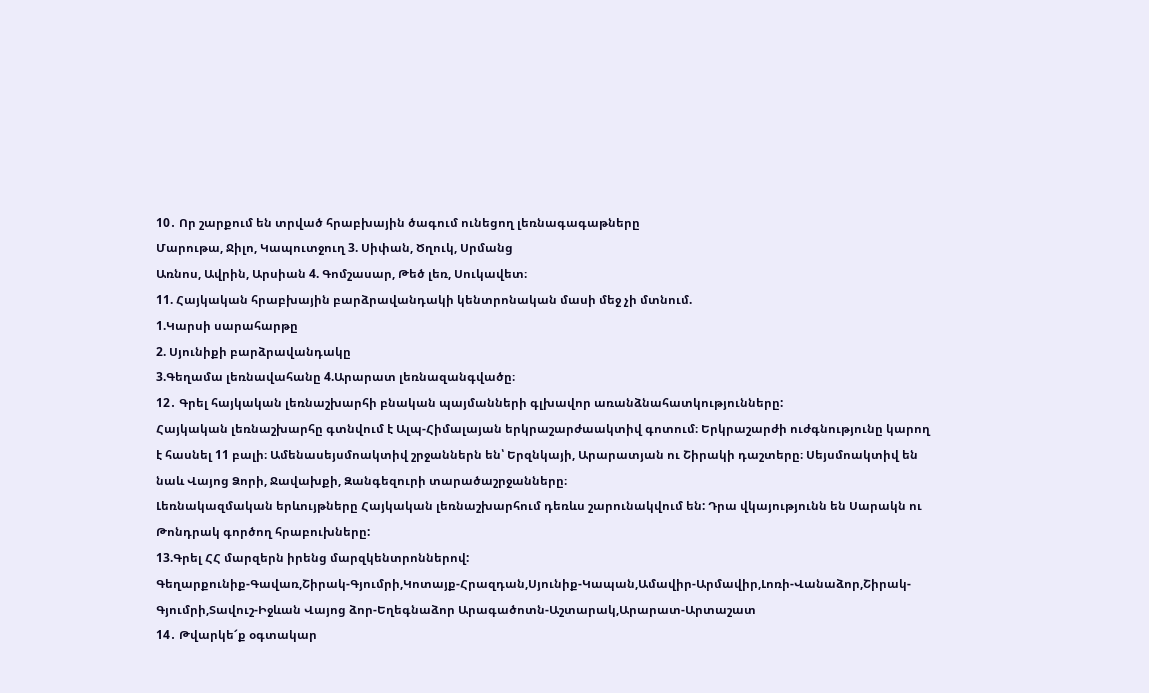10․ Որ շարքում են տրված հրաբխային ծագում ունեցող լեռնագագաթները
Մարութա, Ջիլո, Կապուտջուղ 3. Սիփան, Ծղուկ, Սրմանց
Առնոս, Ավրին, Արսիան 4. Գոմշասար, Թեծ լեռ, Սուկավետ։
11. Հայկական հրաբխային բարձրավանդակի կենտրոնական մասի մեջ չի մտնում.
1.Կարսի սարահարթը
2. Սյունիքի բարձրավանդակը
3.Գեղամա լեռնավահանը 4.Արարատ լեռնազանգվածը։
12․ Գրել հայկական լեռնաշխարհի բնական պայմանների գլխավոր առանձնահատկությունները:
Հայկական լեռնաշխարհը գտնվում է Ալպ-Հիմալայան երկրաշարժաակտիվ գոտում։ Երկրաշարժի ուժգնությունը կարող է հասնել 11 բալի։ Ամենասեյսմոակտիվ շրջաններն են՝ Երզնկայի, Արարատյան ու Շիրակի դաշտերը։ Սեյսմոակտիվ են նաև Վայոց Ձորի, Ջավախքի, Զանգեզուրի տարածաշրջանները։
Լեռնակազմական երևույթները Հայկական լեռնաշխարհում դեռևս շարունակվում են: Դրա վկայությունն են Սարակն ու Թոնդրակ գործող հրաբուխները:
13.Գրել ՀՀ մարզերն իրենց մարզկենտրոններով:
Գեղարքունիք-Գավառ,Շիրակ-Գյումրի,Կոտայք-Հրազդան,Սյունիք-Կապան,Ամավիր-Արմավիր,Լոռի-Վանաձոր,Շիրակ-Գյումրի,Տավուշ-Իջևան Վայոց ձոր-Եղեգնաձոր Արագածոտն-Աշտարակ,Արարատ-Արտաշատ
14․ Թվարկե՜ք օգտակար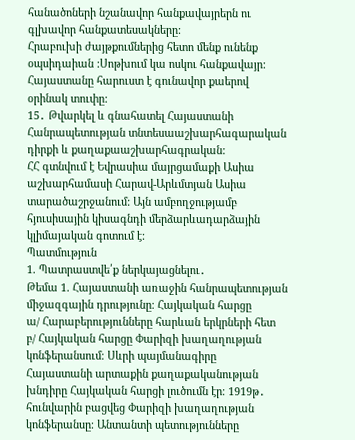հանածոների նշանավոր հանքավայրերն ու գլխավոր հանքատեսակները:
Հրաբուխի ժայթքումներից հետո մենք ունենք օպսիդաիան :Սոթխում կա ոսկու հանքավայր: Հայաստանը հարուստ է գունավոր քաերով օրինակ տուփը:
15․ Թվարկել և գնահատել Հայաստանի Հանրապետության տնտեսաաշխարհագարական դիրքի և քաղաքաաշխարհագրական:
ՀՀ գտնվում է Եվրասիա մայրցամաքի Ասիա աշխարհամասի Հարավ-Արևմտյան Ասիա տարածաշրջանում: Այն ամբողջությամբ հյուսիսային կիսագնդի մերձարևադարձային կլիմայական գոտում է:
Պատմություն
1. Պատրաստվե՛ք ներկայացնելու․
Թեմա 1. Հայաստանի առաջին հանրապետության միջազգային դրությունը։ Հայկական հարցը
ա/ Հարաբերությունները հարևան երկրների հետ
բ/ Հայկական հարցը Փարիզի խաղաղության կոնֆերանսում։ Սևրի պայմանագիրը
Հայաստանի արտաքին քաղաքականության խնդիրը Հայկական հարցի լուծումն էր։ 1919թ․ հունվարին բացվեց Փարիզի խաղաղության կոնֆերանսը։ Անտանտի պետությունները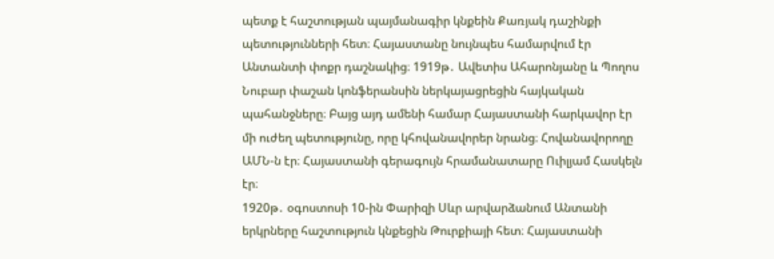պետք է հաշտության պայմանագիր կնքեին Քառյակ դաշինքի պետությունների հետ։ Հայաստանը նույնպես համարվում էր Անտանտի փոքր դաշնակից։ 1919թ․ Ավետիս Ահարոնյանը և Պողոս Նուբար փաշան կոնֆերանսին ներկայացրեցին հայկական պահանջները։ Բայց այդ ամենի համար Հայաստանի հարկավոր էր մի ուժեղ պետությունը, որը կհովանավորեր նրանց։ Հովանավորողը ԱՄՆ-ն էր։ Հայաստանի գերագույն հրամանատարը Ուիլյամ Հասկելն էր։
1920թ․ օգոստոսի 10-ին Փարիզի Սևր արվարձանում Անտանի երկրները հաշտություն կնքեցին Թուրքիայի հետ։ Հայաստանի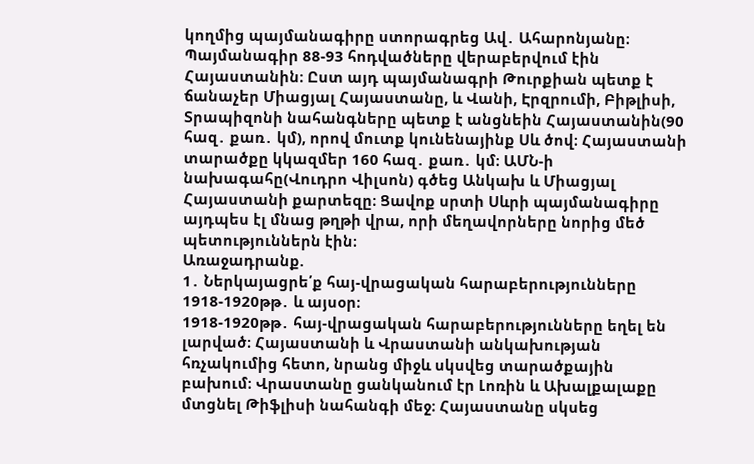կողմից պայմանագիրը ստորագրեց Ավ․ Ահարոնյանը։ Պայմանագիր 88-93 հոդվածները վերաբերվում էին Հայաստանին։ Ըստ այդ պայմանագրի Թուրքիան պետք է ճանաչեր Միացյալ Հայաստանը, և Վանի, Էրզրումի, Բիթլիսի, Տրապիզոնի նահանգները պետք է անցնեին Հայաստանին(90 հազ․ քառ․ կմ), որով մուտք կունենայինք Սև ծով։ Հայաստանի տարածքը կկազմեր 160 հազ․ քառ․ կմ։ ԱՄՆ-ի նախագահը(Վուդրո Վիլսոն) գծեց Անկախ և Միացյալ Հայաստանի քարտեզը։ Ցավոք սրտի Սևրի պայմանագիրը այդպես էլ մնաց թղթի վրա, որի մեղավորները նորից մեծ պետություններն էին։
Առաջադրանք.
1․ Ներկայացրե՛ք հայ-վրացական հարաբերությունները 1918-1920թթ․ և այսօր։
1918-1920թթ․ հայ-վրացական հարաբերությունները եղել են լարված։ Հայաստանի և Վրաստանի անկախության հռչակումից հետո, նրանց միջև սկսվեց տարածքային բախում։ Վրաստանը ցանկանում էր Լոռին և Ախալքալաքը մտցնել Թիֆլիսի նահանգի մեջ։ Հայաստանը սկսեց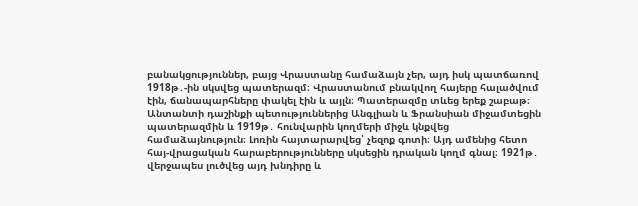բանակցություններ, բայց Վրաստանը համաձայն չեր, այդ իսկ պատճառով 1918թ․-ին սկսվեց պատերազմ։ Վրաստանում բնակվող հայերը հալածվում էին, ճանապարհները փակել էին և այլն։ Պատերազմը տևեց երեք շաբաթ։ Անտանտի դաշինքի պետություններից Անգլիան և Ֆրանսիան միջամտեցին պատերազմին և 1919թ․ հունվարին կողմերի միջև կնքվեց համաձայնություն։ Լոռին հայտարարվեց՝ չեզոք գոտի։ Այդ ամենից հետո հայ-վրացական հարաբերությունները սկսեցին դրական կողմ գնալ։ 1921թ․ վերջապես լուծվեց այդ խնդիրը և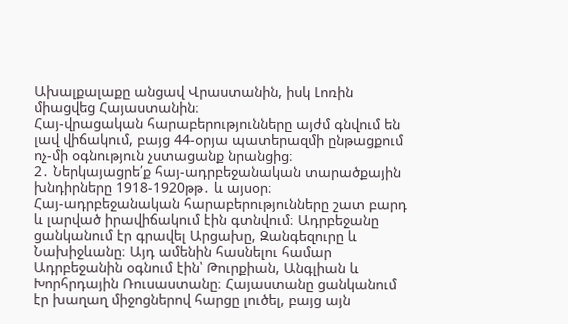Ախալքալաքը անցավ Վրաստանին, իսկ Լոռին միացվեց Հայաստանին։
Հայ-վրացական հարաբերությունները այժմ գնվում են լավ վիճակում, բայց 44-օրյա պատերազմի ընթացքում ոչ-մի օգնություն չստացանք նրանցից։
2․ Ներկայացրե՛ք հայ-ադրբեջանական տարածքային խնդիրները 1918-1920թթ․ և այսօր։
Հայ-ադրբեջանական հարաբերությունները շատ բարդ և լարված իրավիճակում էին գտնվում։ Ադրբեջանը ցանկանում էր գրավել Արցախը, Զանգեզուրը և Նախիջևանը։ Այդ ամենին հասնելու համար Ադրբեջանին օգնում էին՝ Թուրքիան, Անգլիան և Խորհրդային Ռուսաստանը։ Հայաստանը ցանկանում էր խաղաղ միջոցներով հարցը լուծել, բայց այն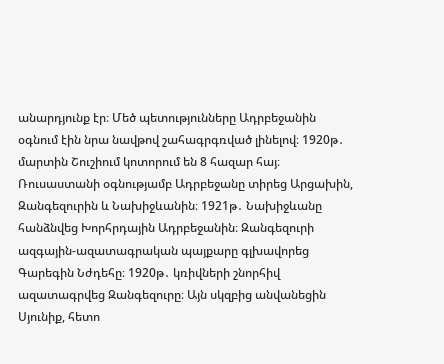անարդյունք էր։ Մեծ պետությունները Ադրբեջանին օգնում էին նրա նավթով շահագրգռված լինելով։ 1920թ․ մարտին Շուշիում կոտորում են 8 հազար հայ։ Ռուսաստանի օգնությամբ Ադրբեջանը տիրեց Արցախին, Զանգեզուրին և Նախիջևանին։ 1921թ․ Նախիջևանը հանձնվեց Խորհրդային Ադրբեջանին։ Զանգեզուրի ազգային-ազատագրական պայքարը գլխավորեց Գարեգին Նժդեհը։ 1920թ․ կռիվների շնորհիվ ազատագրվեց Զանգեզուրը։ Այն սկզբից անվանեցին Սյունիք, հետո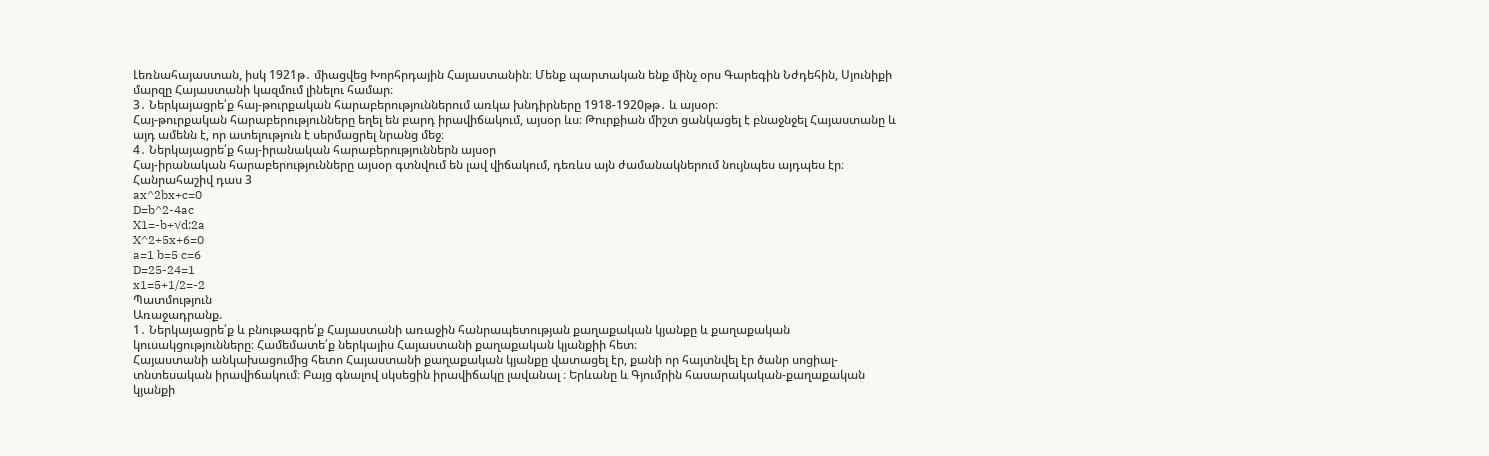Լեռնահայաստան, իսկ 1921թ․ միացվեց Խորհրդային Հայաստանին։ Մենք պարտական ենք մինչ օրս Գարեգին Նժդեհին, Սյունիքի մարզը Հայաստանի կազմում լինելու համար։
3․ Ներկայացրե՛ք հայ-թուրքական հարաբերություններում առկա խնդիրները 1918-1920թթ․ և այսօր։
Հայ-թուրքական հարաբերությունները եղել են բարդ իրավիճակում, այսօր ևս։ Թուրքիան միշտ ցանկացել է բնաջնջել Հայաստանը և այդ ամենն է, որ ատելություն է սերմացրել նրանց մեջ։
4․ Ներկայացրե՛ք հայ-իրանական հարաբերություններն այսօր
Հայ-իրանական հարաբերությունները այսօր գտնվում են լավ վիճակում, դեռևս այն ժամանակներում նույնպես այդպես էր։
Հանրահաշիվ դաս 3
ax^2bx+c=0
D=b^2-4ac
X1=-b+√d:2a
X^2+5x+6=0
a=1 b=5 c=6
D=25-24=1
x1=5+1/2=-2
Պատմություն
Առաջադրանք.
1․ Ներկայացրե՛ք և բնութագրե՛ք Հայաստանի առաջին հանրապետության քաղաքական կյանքը և քաղաքական կուսակցությունները։ Համեմատե՛ք ներկայիս Հայաստանի քաղաքական կյանքիի հետ։
Հայաստանի անկախացումից հետո Հայաստանի քաղաքական կյանքը վատացել էր, քանի որ հայտնվել էր ծանր սոցիալ-տնտեսական իրավիճակում։ Բայց գնալով սկսեցին իրավիճակը լավանալ ։ Երևանը և Գյումրին հասարակական-քաղաքական կյանքի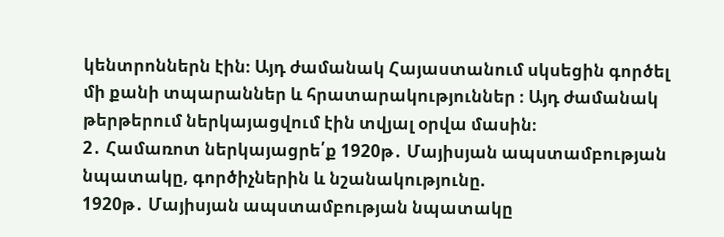կենտրոններն էին։ Այդ ժամանակ Հայաստանում սկսեցին գործել մի քանի տպարաններ և հրատարակություններ ։ Այդ ժամանակ թերթերում ներկայացվում էին տվյալ օրվա մասին։
2․ Համառոտ ներկայացրե՛ք 1920թ․ Մայիսյան ապստամբության նպատակը, գործիչներին և նշանակությունը.
1920թ․ Մայիսյան ապստամբության նպատակը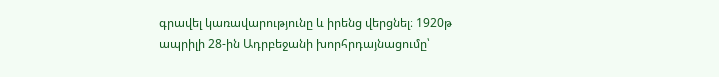գրավել կառավարությունը և իրենց վերցնել։ 1920թ ապրիլի 28-ին Ադրբեջանի խորհրդայնացումը՝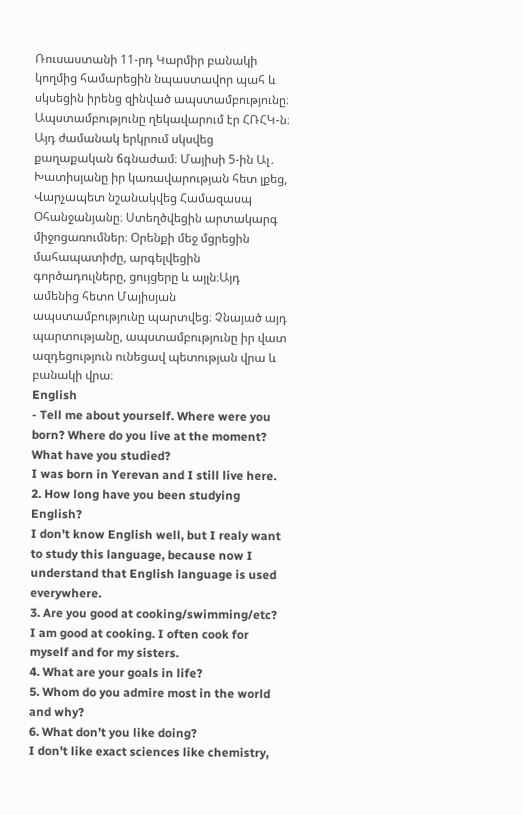Ռուսաստանի 11-րդ Կարմիր բանակի կողմից համարեցին նպաստավոր պահ և սկսեցին իրենց զինված ապստամբությունը։ Ապստամբությունը ղեկավարում էր ՀՌՀԿ-ն։ Այդ ժամանակ երկրում սկսվեց քաղաքական ճգնաժամ։ Մայիսի 5-ին Ալ․ Խատիսյանը իր կառավարության հետ լքեց, Վարչապետ նշանակվեց Համազասպ Օհանջանյանը։ Ստեղծվեցին արտակարգ միջոցառումներ։ Օրենքի մեջ մցրեցին մահապատիժը, արգելվեցին գործադուլները, ցույցերը և այլն։Այդ ամենից հետո Մայիսյան ապստամբությունը պարտվեց։ Չնայած այդ պարտությանը, ապստամբությունը իր վատ ազդեցություն ունեցավ պետության վրա և բանակի վրա։
English
- Tell me about yourself. Where were you born? Where do you live at the moment? What have you studied?
I was born in Yerevan and I still live here.
2. How long have you been studying English?
I don’t know English well, but I realy want to study this language, because now I understand that English language is used everywhere.
3. Are you good at cooking/swimming/etc?
I am good at cooking. I often cook for myself and for my sisters.
4. What are your goals in life?
5. Whom do you admire most in the world and why?
6. What don’t you like doing?
I don’t like exact sciences like chemistry,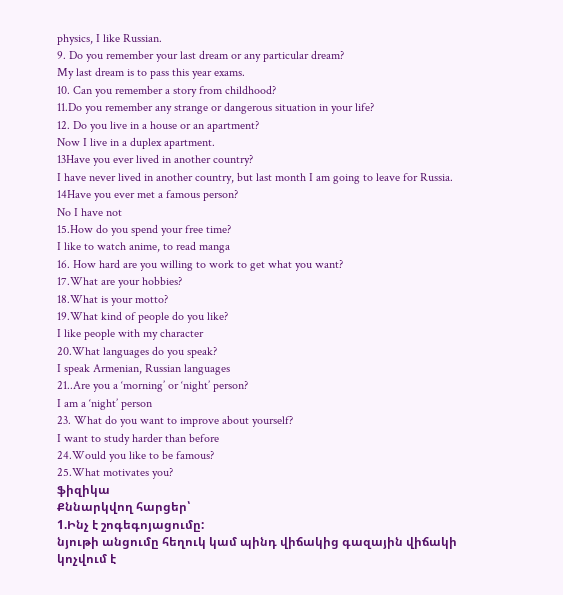physics, I like Russian.
9. Do you remember your last dream or any particular dream?
My last dream is to pass this year exams.
10. Can you remember a story from childhood?
11.Do you remember any strange or dangerous situation in your life?
12. Do you live in a house or an apartment?
Now I live in a duplex apartment.
13Have you ever lived in another country?
I have never lived in another country, but last month I am going to leave for Russia.
14Have you ever met a famous person?
No I have not
15.How do you spend your free time?
I like to watch anime, to read manga
16. How hard are you willing to work to get what you want?
17.What are your hobbies?
18.What is your motto?
19.What kind of people do you like?
I like people with my character
20.What languages do you speak?
I speak Armenian, Russian languages
21..Are you a ‘morning’ or ‘night’ person?
I am a ‘night’ person
23. What do you want to improve about yourself?
I want to study harder than before
24.Would you like to be famous?
25.What motivates you?
ֆիզիկա
Քննարկվող հարցեր՝
1.Ինչ է շոգեգոյացումը:
նյութի անցումը հեղուկ կամ պինդ վիճակից գազային վիճակի կոչվում է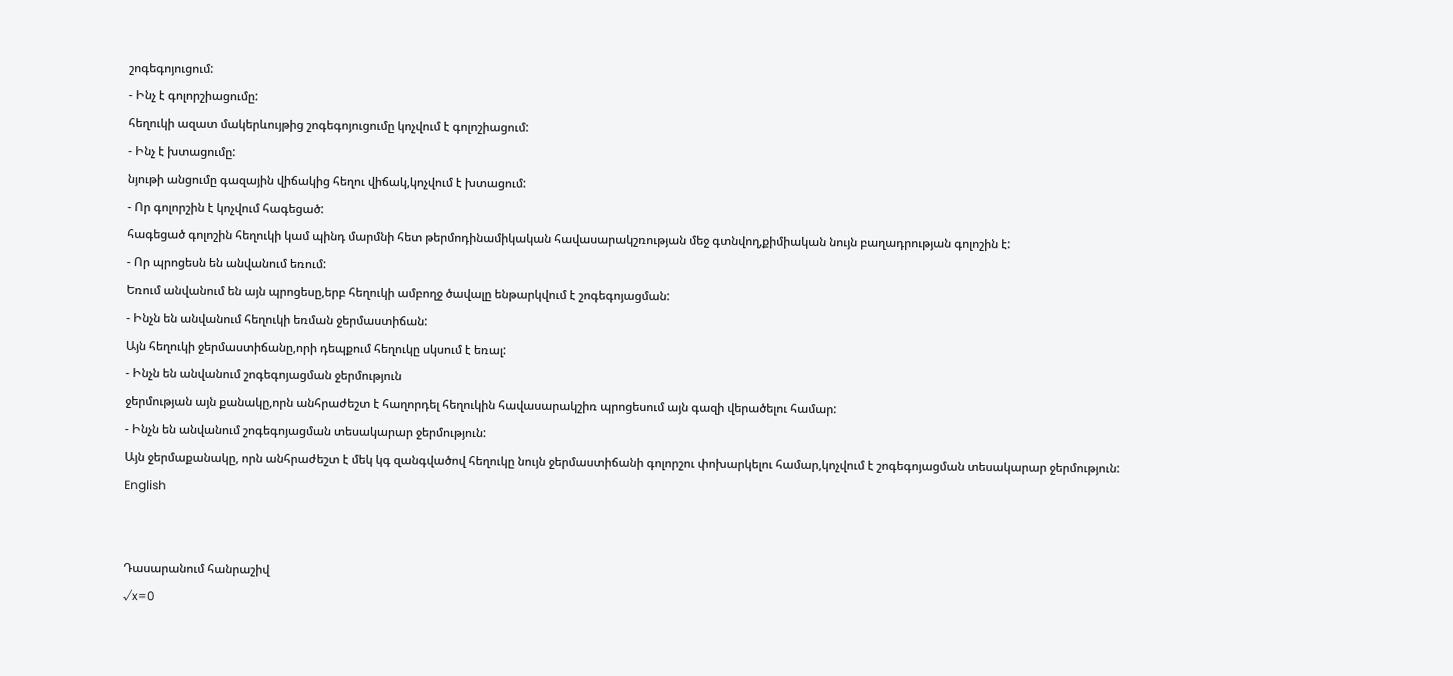շոգեգոյուցում:
- Ինչ է գոլորշիացումը:
հեղուկի ազատ մակերևույթից շոգեգոյուցումը կոչվում է գոլոշիացում:
- Ինչ է խտացումը:
նյութի անցումը գազային վիճակից հեղու վիճակ,կոչվում է խտացում:
- Որ գոլորշին է կոչվում հագեցած:
հագեցած գոլոշին հեղուկի կամ պինդ մարմնի հետ թերմոդինամիկական հավասարակշռության մեջ գտնվող,քիմիական նույն բաղադրության գոլոշին է:
- Որ պրոցեսն են անվանում եռում:
Եռում անվանում են այն պրոցեսը,երբ հեղուկի ամբողջ ծավալը ենթարկվում է շոգեգոյացման:
- Ինչն են անվանում հեղուկի եռման ջերմաստիճան:
Այն հեղուկի ջերմաստիճանը,որի դեպքում հեղուկը սկսում է եռալ:
- Ինչն են անվանում շոգեգոյացման ջերմություն
ջերմության այն քանակը,որն անհրաժեշտ է հաղորդել հեղուկին հավասարակշիռ պրոցեսում այն գազի վերածելու համար:
- Ինչն են անվանում շոգեգոյացման տեսակարար ջերմություն:
Այն ջերմաքանակը, որն անհրաժեշտ է մեկ կգ զանգվածով հեղուկը նույն ջերմաստիճանի գոլորշու փոխարկելու համար,կոչվում է շոգեգոյացման տեսակարար ջերմություն:
English


Դասարանում հանրաշիվ
√x=0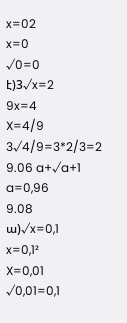x=02
x=0
√0=0
է)3√x=2
9x=4
X=4/9
3√4/9=3*2/3=2
9.06 a+√a+1
a=0,96
9.08
ա)√x=0,1
x=0,1²
X=0,01
√0,01=0,1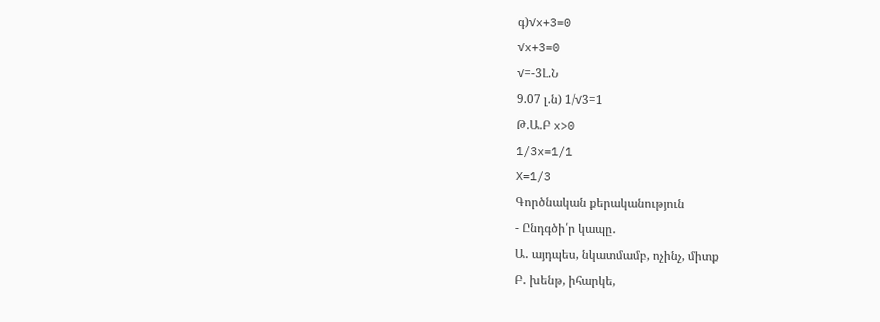գ)√x+3=0
√x+3=0
√=-3Լ.Ն
9.07 լ.ն) 1/√3=1
Թ.Ա.Բ x>0
1/3x=1/1
X=1/3
Գործնական քերականություն
- Ընդգծի՛ր կապը․
Ա․ այդպես, նկատմամբ, ոչինչ, միտք
Բ․ խենթ, իհարկե,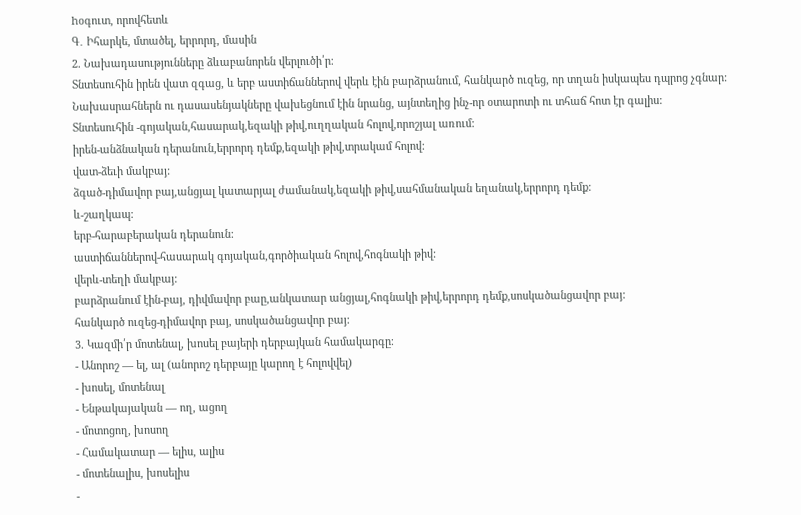hօգուտ, որովհետև
Գ․ Իհարկե, մտածել, երրորդ, մասին
2. Նախադասությունները ձևաբանորեն վերլուծի՛ր։
Տնտեսուհին իրեն վատ զգաց, և երբ աստիճաններով վերև էին բարձրանում, հանկարծ ուզեց, որ տղան իսկապես դպրոց չգնար: Նախասրահներն ու դասասենյակները վախեցնում էին նրանց, այնտեղից ինչ-որ օտարոտի ու տհաճ հոտ էր գալիս:
Տնտեսուհին -գոյական,հասարակ,եզակի թիվ,ուղղական հոլով,որոշյալ առում:
իրեն-անձնական դերանուն,երրորդ դեմք,եզակի թիվ,տրակամ հոլով:
վատ-ձեւի մակբայ:
ձգած-դիմավոր բայ,անցյալ կատարյալ ժամանակ,եզակի թիվ,սահմանական եղանակ,երրորդ դեմք:
և-շաղկապ:
երբ-հարաբերական դերանուն:
աստիճաններով-հասարակ գոյական,գործիական հոլով,հոգնակի թիվ:
վերև-տեղի մակբայ:
բարձրանում էին-բայ, դիվմավոր բաը,անկատար անցյալ,հոգնակի թիվ,երրորդ դեմք,սոսկածանցավոր բայ:
հանկարծ ուզեց-դիմավոր բայ, սոսկածանցավոր բայ:
3. Կազմի՛ր մոտենալ, խոսել բայերի դերբայկան համակարգը։
- Անորոշ — ել, ալ (անորոշ դերբայը կարող է հոլովվել)
- խոսել, մոտենալ
- Ենթակայական — ող, ացող
- մոտոցող, խոսող
- Համակատար — ելիս, ալիս
- մոտենալիս, խոսելիս
-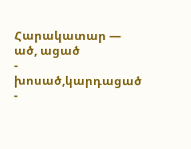Հարակատար — ած, ացած
- խոսած,կարդացած
-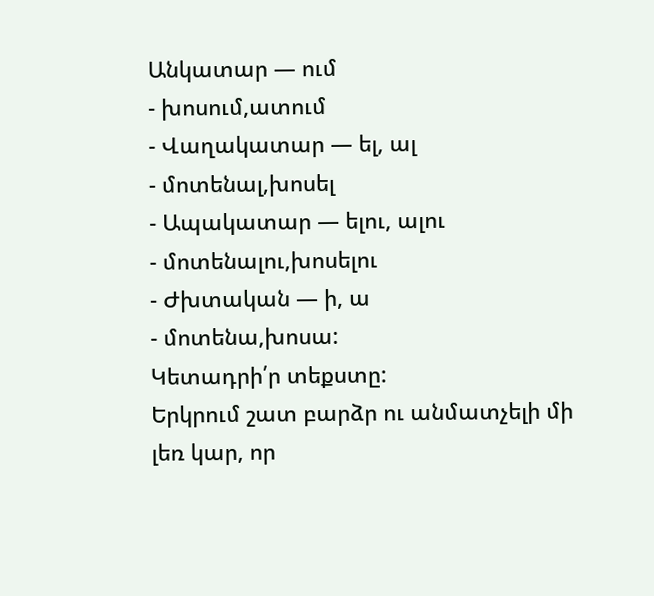Անկատար — ում
- խոսում,ատում
- Վաղակատար — ել, ալ
- մոտենալ,խոսել
- Ապակատար — ելու, ալու
- մոտենալու,խոսելու
- Ժխտական — ի, ա
- մոտենա,խոսա:
Կետադրի՛ր տեքստը:
Երկրում շատ բարձր ու անմատչելի մի լեռ կար, որ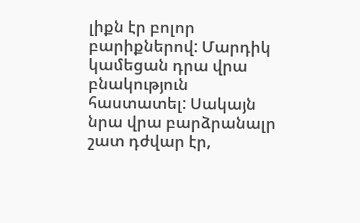լիքն էր բոլոր բարիքներով: Մարդիկ կամեցան դրա վրա բնակություն հաստատել: Սակայն նրա վրա բարձրանալր շատ դժվար էր,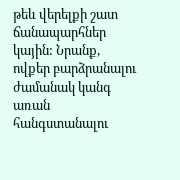թեև վերելքի շատ ճանապարհներ կային: Նրանք, ովքեր բարձրանալու ժամանակ կանգ առան հանգստանալու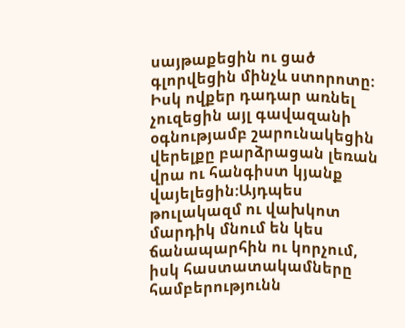սայթաքեցին ու ցած գլորվեցին մինչև ստորոտը: Իսկ ովքեր դադար առնել չուզեցին այլ գավազանի օգնությամբ շարունակեցին վերելքը բարձրացան լեռան վրա ու հանգիստ կյանք վայելեցին:Այդպես թուլակազմ ու վախկոտ մարդիկ մնում են կես ճանապարհին ու կորչում, իսկ հաստատակամները համբերությունն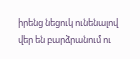իրենց նեցուկ ունենալով վեր են բարձրանում ու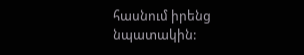հասնում իրենց նպատակին: